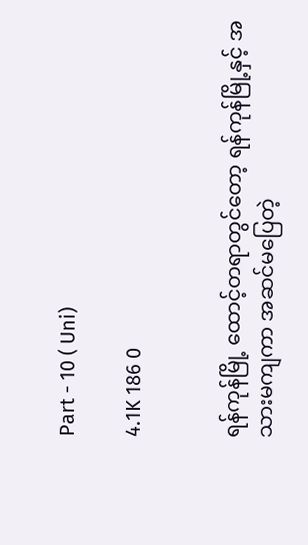Part - 10 ( Uni)

4.1K 186 0


ရန်ကုန်မြို့ ထောင့်တရာတွင်တော့ ရန်ကုန်မြို့နှင့် အသားမကျကာ အဆင်မပြေတဲ့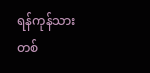ရန်ကုန်သားတစ်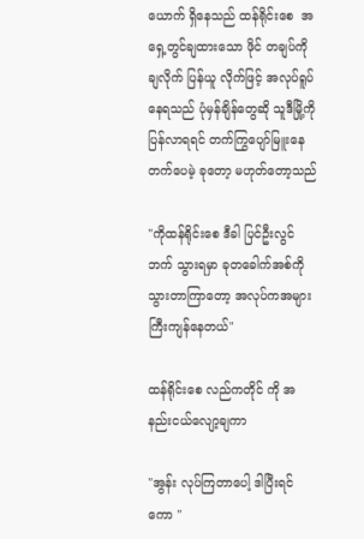ယောက် ရှိနေသည် ထန်ရိုင်းစေ  အရှေ့တွင်ချထားသော ဖိုင် တချပ်ကို ချလိုက် ပြန်ယူ လိုက်ဖြင့် အလုပ်ရူပ်နေရသည် ပုံမှန်ချိန်တွေဆို သူဒီမြို့ကို ပြန်လာရရင် တက်ကြွပျော်မြူးနေတက်ပေမဲ့ ခုတော့ မဟုတ်တော့သည်

"ကိုထန်ရိုင်းစေ ဒီခါ ပြင်ဦးလွင် ဘက် သွားရမှာ ခုတခေါက်အစ်ကို သွားတာကြာတော့ အလုပ်ကအများကြီးကျန်နေတယ်"

ထန်ရိုင်းစေ လည်ကတိုင် ကို အနည်းငယ်လျော့ချကာ

"အွန်း လုပ်ကြတာပေါ့ ဒါပြီးရင်ကော "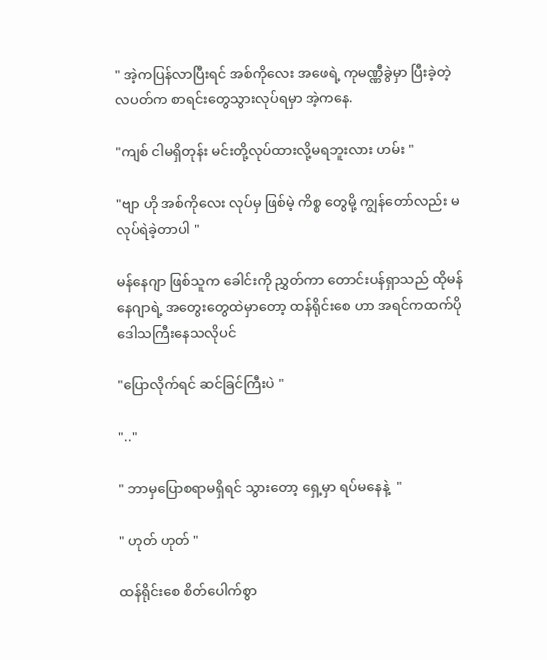" အဲ့ကပြန်လာပြီးရင် အစ်ကိုလေး အဖေရဲ့ ကုမဏ္ဏီခွဲမှာ ပြီးခဲ့တဲ့ လပတ်က စာရင်းတွေသွားလုပ်ရမှာ အဲ့ကနေ.

"ကျစ် ငါမရှိတုန်း မင်းတို့လုပ်ထားလို့မရဘူးလား ဟမ်း "

"ဗျာ ဟို အစ်ကိုလေး လုပ်မှ ဖြစ်မဲ့ ကိစ္စ တွေမို့ ကျွန်တော်လည်း မလုပ်ရဲခဲ့တာပါ "

မန်နေဂျာ ဖြစ်သူက ခေါင်းကို ညွှတ်ကာ တောင်းပန်ရှာသည် ထိုမန်နေဂျာရဲ့ အတွေးတွေထဲမှာတော့ ထန်ရိုင်းစေ ဟာ အရင်ကထက်ပို ဒေါသကြီးနေသလိုပင်

"ပြောလိုက်ရင် ဆင်ခြင်ကြီးပဲ "

".."

" ဘာမှပြောစရာမရှိရင် သွားတော့ ရှေ့မှာ ရပ်မနေနဲ့  "

" ဟုတ် ဟုတ် "

ထန်ရိုင်းစေ စိတ်ပေါက်စွာ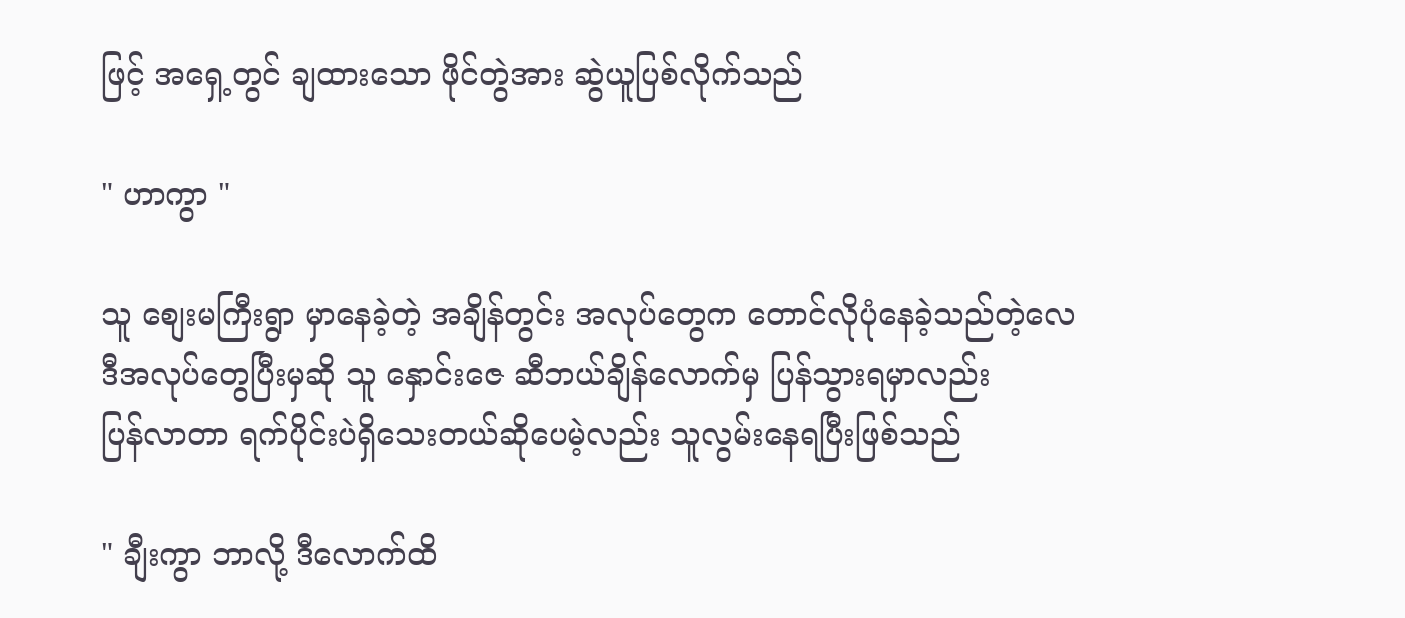ဖြင့် အရှေ့တွင် ချထားသော ဖိုင်တွဲအား ဆွဲယူပြစ်လိုက်သည်

" ဟာကွာ "

သူ စျေးမကြီးရွာ မှာနေခဲ့တဲ့ အချိန်တွင်း အလုပ်တွေက တောင်လိုပုံနေခဲ့သည်တဲ့လေ ဒီအလုပ်တွေပြီးမှဆို သူ နှောင်းဇေ ဆီဘယ်ချိန်လောက်မှ ပြန်သွားရမှာလည်း
ပြန်လာတာ ရက်ပိုင်းပဲရှိသေးတယ်ဆိုပေမဲ့လည်း သူလွမ်းနေရပြီးဖြစ်သည်

" ချီးကွာ ဘာလို့ ဒီလောက်ထိ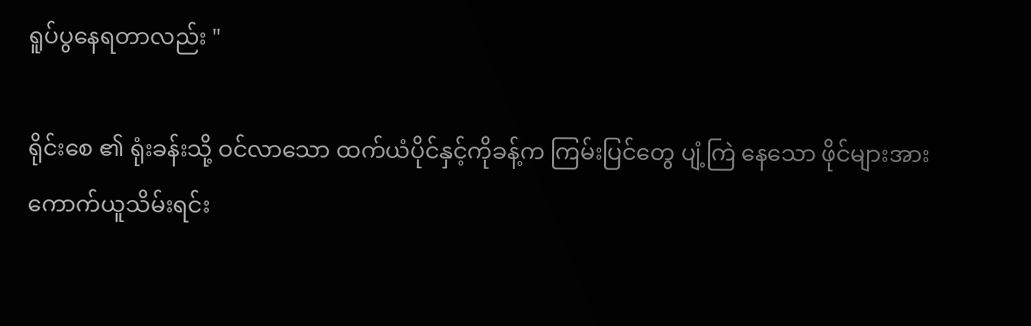ရူပ်ပွနေရတာလည်း "

ရိုင်းစေ ၏ ရုံးခန်းသို့ ဝင်လာသော ထက်ယံပိုင်နှင့်ကိုခန့်က ကြမ်းပြင်တွေ ပျံ့ကြဲ နေသော ဖိုင်များအား ကောက်ယူသိမ်းရင်း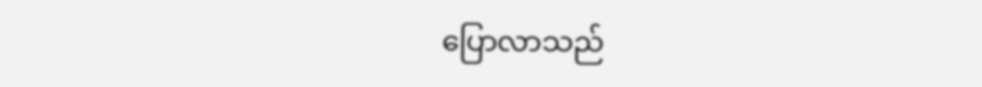ပြောလာသည်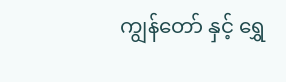ကျွန်တော် နှင့် ရွှေ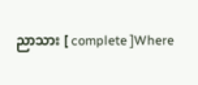ညာသား [ complete ]Where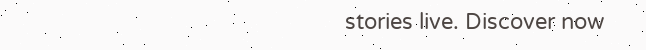stories live. Discover now